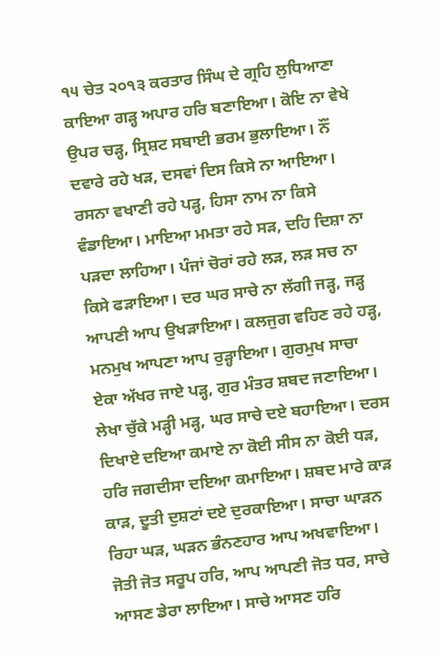੧੫ ਚੇਤ ੨੦੧੩ ਕਰਤਾਰ ਸਿੰਘ ਦੇ ਗ੍ਰਹਿ ਲੁਧਿਆਣਾ
ਕਾਇਆ ਗੜ੍ਹ ਅਪਾਰ ਹਰਿ ਬਣਾਇਆ। ਕੋਇ ਨਾ ਵੇਖੇ ਉਪਰ ਚੜ੍ਹ, ਸ੍ਰਿਸ਼ਟ ਸਬਾਈ ਭਰਮ ਭੁਲਾਇਆ। ਨੌਂ ਦਵਾਰੇ ਰਹੇ ਖੜ, ਦਸਵਾਂ ਦਿਸ ਕਿਸੇ ਨਾ ਆਇਆ। ਰਸਨਾ ਵਖਾਣੀ ਰਹੇ ਪੜ੍ਹ, ਹਿਸਾ ਨਾਮ ਨਾ ਕਿਸੇ ਵੰਡਾਇਆ। ਮਾਇਆ ਮਮਤਾ ਰਹੇ ਸੜ, ਦਹਿ ਦਿਸ਼ਾ ਨਾ ਪੜਦਾ ਲਾਹਿਆ। ਪੰਜਾਂ ਚੋਰਾਂ ਰਹੇ ਲੜ, ਲੜ ਸਚ ਨਾ ਕਿਸੇ ਫੜਾਇਆ। ਦਰ ਘਰ ਸਾਚੇ ਨਾ ਲੱਗੀ ਜੜ੍ਹ, ਜੜ੍ਹ ਆਪਣੀ ਆਪ ਉਖੜਾਇਆ। ਕਲਜੁਗ ਵਹਿਣ ਰਹੇ ਹੜ੍ਹ, ਮਨਮੁਖ ਆਪਣਾ ਆਪ ਰੁੜ੍ਹਾਇਆ। ਗੁਰਮੁਖ ਸਾਚਾ ਏਕਾ ਅੱਖਰ ਜਾਏ ਪੜ੍ਹ, ਗੁਰ ਮੰਤਰ ਸ਼ਬਦ ਜਣਾਇਆ। ਲੇਖਾ ਚੁੱਕੇ ਮੜ੍ਹੀ ਮੜ੍ਹ, ਘਰ ਸਾਚੇ ਦਏ ਬਹਾਇਆ। ਦਰਸ ਦਿਖਾਏ ਦਇਆ ਕਮਾਏ ਨਾ ਕੋਈ ਸੀਸ ਨਾ ਕੋਈ ਧੜ, ਹਰਿ ਜਗਦੀਸਾ ਦਇਆ ਕਮਾਇਆ। ਸ਼ਬਦ ਮਾਰੇ ਕਾੜ ਕਾੜ, ਦੂਤੀ ਦੁਸ਼ਟਾਂ ਦਏ ਦੁਰਕਾਇਆ। ਸਾਚਾ ਘਾੜਨ ਰਿਹਾ ਘੜ, ਘੜਨ ਭੰਨਣਹਾਰ ਆਪ ਅਖਵਾਇਆ। ਜੋਤੀ ਜੋਤ ਸਰੂਪ ਹਰਿ, ਆਪ ਆਪਣੀ ਜੋਤ ਧਰ, ਸਾਚੇ ਆਸਣ ਡੇਰਾ ਲਾਇਆ। ਸਾਚੇ ਆਸਣ ਹਰਿ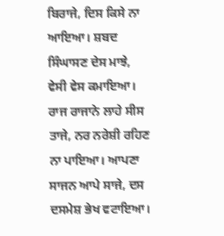ਬਿਰਾਜੇ, ਦਿਸ ਕਿਸੇ ਨਾ ਆਇਆ। ਸ਼ਬਦ ਸਿੰਘਾਸਣ ਦੇਸ ਮਾਝੇ, ਵੇਸੀ ਵੇਸ ਕਮਾਇਆ। ਰਾਜ ਰਾਜਾਨੇ ਲਾਹੇ ਸੀਸ ਤਾਜੇ, ਨਰ ਨਰੇਸ਼ੀ ਰਹਿਣ ਨਾ ਪਾਇਆ। ਆਪਣਾ ਸਾਜਨ ਆਪੇ ਸਾਜੇ, ਦਸ ਦਸਮੇਸ਼ ਭੇਖ ਵਟਾਇਆ।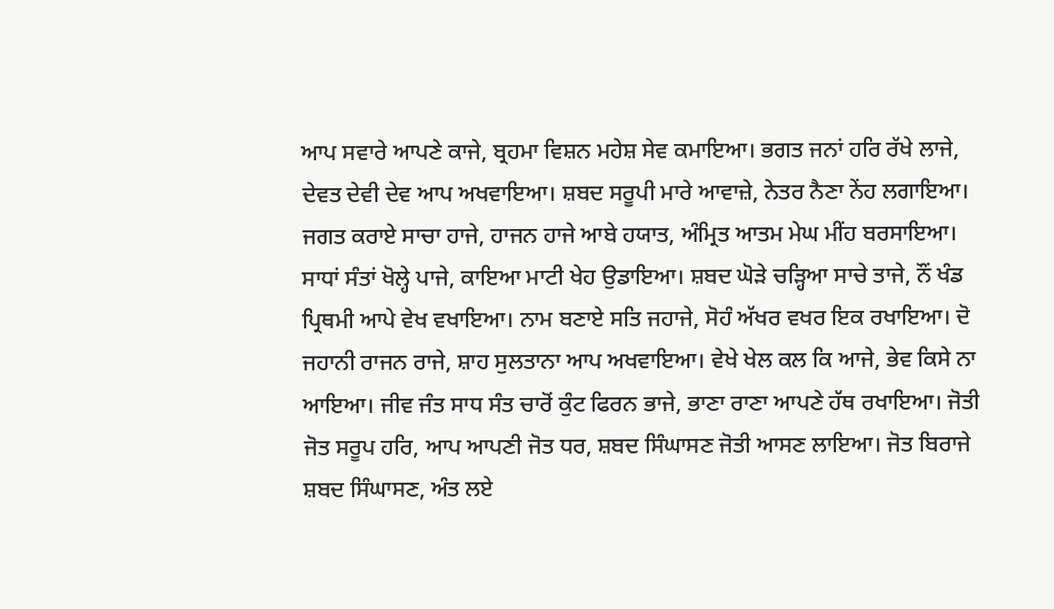ਆਪ ਸਵਾਰੇ ਆਪਣੇ ਕਾਜੇ, ਬ੍ਰਹਮਾ ਵਿਸ਼ਨ ਮਹੇਸ਼ ਸੇਵ ਕਮਾਇਆ। ਭਗਤ ਜਨਾਂ ਹਰਿ ਰੱਖੇ ਲਾਜੇ, ਦੇਵਤ ਦੇਵੀ ਦੇਵ ਆਪ ਅਖਵਾਇਆ। ਸ਼ਬਦ ਸਰੂਪੀ ਮਾਰੇ ਆਵਾਜ਼ੇ, ਨੇਤਰ ਨੈਣਾ ਨੇਂਹ ਲਗਾਇਆ। ਜਗਤ ਕਰਾਏ ਸਾਚਾ ਹਾਜੇ, ਹਾਜਨ ਹਾਜੇ ਆਬੇ ਹਯਾਤ, ਅੰਮ੍ਰਿਤ ਆਤਮ ਮੇਘ ਮੀਂਹ ਬਰਸਾਇਆ। ਸਾਧਾਂ ਸੰਤਾਂ ਖੋਲ੍ਹੇ ਪਾਜੇ, ਕਾਇਆ ਮਾਟੀ ਖੇਹ ਉਡਾਇਆ। ਸ਼ਬਦ ਘੋੜੇ ਚੜ੍ਹਿਆ ਸਾਚੇ ਤਾਜੇ, ਨੌਂ ਖੰਡ ਪ੍ਰਿਥਮੀ ਆਪੇ ਵੇਖ ਵਖਾਇਆ। ਨਾਮ ਬਣਾਏ ਸਤਿ ਜਹਾਜੇ, ਸੋਹੰ ਅੱਖਰ ਵਖਰ ਇਕ ਰਖਾਇਆ। ਦੋ ਜਹਾਨੀ ਰਾਜਨ ਰਾਜੇ, ਸ਼ਾਹ ਸੁਲਤਾਨਾ ਆਪ ਅਖਵਾਇਆ। ਵੇਖੇ ਖੇਲ ਕਲ ਕਿ ਆਜੇ, ਭੇਵ ਕਿਸੇ ਨਾ ਆਇਆ। ਜੀਵ ਜੰਤ ਸਾਧ ਸੰਤ ਚਾਰੋਂ ਕੁੰਟ ਫਿਰਨ ਭਾਜੇ, ਭਾਣਾ ਰਾਣਾ ਆਪਣੇ ਹੱਥ ਰਖਾਇਆ। ਜੋਤੀ ਜੋਤ ਸਰੂਪ ਹਰਿ, ਆਪ ਆਪਣੀ ਜੋਤ ਧਰ, ਸ਼ਬਦ ਸਿੰਘਾਸਣ ਜੋਤੀ ਆਸਣ ਲਾਇਆ। ਜੋਤ ਬਿਰਾਜੇ ਸ਼ਬਦ ਸਿੰਘਾਸਣ, ਅੰਤ ਲਏ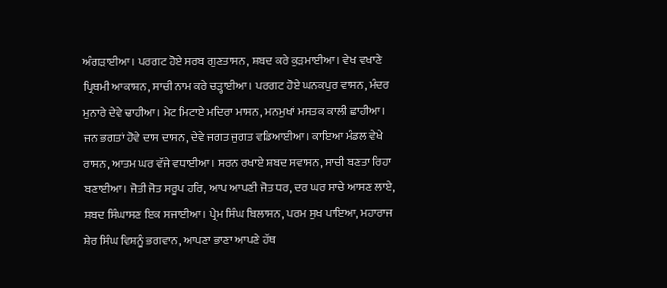ਅੰਗੜਾਈਆ। ਪਰਗਟ ਹੋਏ ਸਰਬ ਗੁਣਤਾਸਨ, ਸ਼ਬਦ ਕਰੇ ਕੁੜਮਾਈਆ। ਵੇਖ ਵਖਾਣੇ ਪ੍ਰਿਥਮੀ ਆਕਾਸ਼ਨ, ਸਾਚੀ ਨਾਮ ਕਰੇ ਚੜ੍ਹਾਈਆ। ਪਰਗਟ ਹੋਏ ਘਨਕਪੁਰ ਵਾਸਨ, ਮੰਦਰ ਮੁਨਾਰੇ ਦੇਵੇ ਢਾਹੀਆ। ਮੇਟ ਮਿਟਾਏ ਮਦਿਰਾ ਮਾਸਨ, ਮਨਮੁਖਾਂ ਮਸਤਕ ਕਾਲੀ ਛਾਹੀਆ। ਜਨ ਭਗਤਾਂ ਹੋਵੇ ਦਾਸ ਦਾਸਨ, ਦੇਵੇ ਜਗਤ ਜੁਗਤ ਵਡਿਆਈਆ। ਕਾਇਆ ਮੰਡਲ ਵੇਖੇ ਰਾਸਨ, ਆਤਮ ਘਰ ਵੱਜੇ ਵਧਾਈਆ। ਸਰਨ ਰਖਾਏ ਸ਼ਬਦ ਸਵਾਸਨ, ਸਾਚੀ ਬਣਤਾ ਰਿਹਾ ਬਣਾਈਆ। ਜੋਤੀ ਜੋਤ ਸਰੂਪ ਹਰਿ, ਆਪ ਆਪਣੀ ਜੋਤ ਧਰ, ਦਰ ਘਰ ਸਾਚੇ ਆਸਣ ਲਾਏ, ਸ਼ਬਦ ਸਿੰਘਾਸਣ ਇਕ ਸਜਾਈਆ। ਪ੍ਰੇਮ ਸਿੰਘ ਬਿਲਾਸਨ, ਪਰਮ ਸੁਖ ਪਾਇਆ, ਮਹਾਰਾਜ ਸ਼ੇਰ ਸਿੰਘ ਵਿਸ਼ਨੂੰ ਭਗਵਾਨ, ਆਪਣਾ ਭਾਣਾ ਆਪਣੇ ਹੱਥ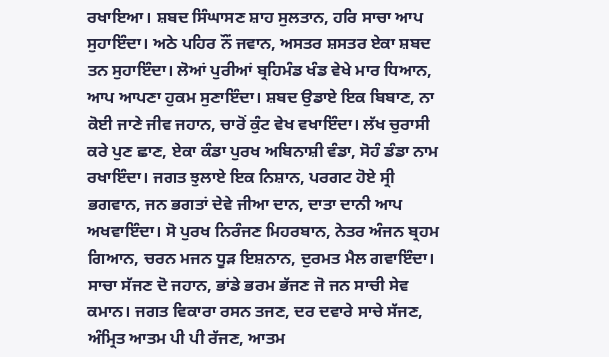ਰਖਾਇਆ। ਸ਼ਬਦ ਸਿੰਘਾਸਣ ਸ਼ਾਹ ਸੁਲਤਾਨ, ਹਰਿ ਸਾਚਾ ਆਪ ਸੁਹਾਇੰਦਾ। ਅਠੇ ਪਹਿਰ ਨੌਂ ਜਵਾਨ, ਅਸਤਰ ਸ਼ਸਤਰ ਏਕਾ ਸ਼ਬਦ ਤਨ ਸੁਹਾਇੰਦਾ। ਲੋਆਂ ਪੁਰੀਆਂ ਬ੍ਰਹਿਮੰਡ ਖੰਡ ਵੇਖੇ ਮਾਰ ਧਿਆਨ, ਆਪ ਆਪਣਾ ਹੁਕਮ ਸੁਣਾਇੰਦਾ। ਸ਼ਬਦ ਉਡਾਏ ਇਕ ਬਿਬਾਣ, ਨਾ ਕੋਈ ਜਾਣੇ ਜੀਵ ਜਹਾਨ, ਚਾਰੋਂ ਕੁੰਟ ਵੇਖ ਵਖਾਇੰਦਾ। ਲੱਖ ਚੁਰਾਸੀ ਕਰੇ ਪੁਣ ਛਾਣ, ਏਕਾ ਕੰਡਾ ਪੁਰਖ ਅਬਿਨਾਸ਼ੀ ਵੰਡਾ, ਸੋਹੰ ਡੰਡਾ ਨਾਮ ਰਖਾਇੰਦਾ। ਜਗਤ ਝੁਲਾਏ ਇਕ ਨਿਸ਼ਾਨ, ਪਰਗਟ ਹੋਏ ਸ੍ਰੀ ਭਗਵਾਨ, ਜਨ ਭਗਤਾਂ ਦੇਵੇ ਜੀਆ ਦਾਨ, ਦਾਤਾ ਦਾਨੀ ਆਪ ਅਖਵਾਇੰਦਾ। ਸੋ ਪੁਰਖ ਨਿਰੰਜਣ ਮਿਹਰਬਾਨ, ਨੇਤਰ ਅੰਜਨ ਬ੍ਰਹਮ ਗਿਆਨ, ਚਰਨ ਮਜਨ ਧੂੜ ਇਸ਼ਨਾਨ, ਦੁਰਮਤ ਮੈਲ ਗਵਾਇੰਦਾ। ਸਾਚਾ ਸੱਜਣ ਦੋ ਜਹਾਨ, ਭਾਂਡੇ ਭਰਮ ਭੱਜਣ ਜੋ ਜਨ ਸਾਚੀ ਸੇਵ ਕਮਾਨ। ਜਗਤ ਵਿਕਾਰਾ ਰਸਨ ਤਜਣ, ਦਰ ਦਵਾਰੇ ਸਾਚੇ ਸੱਜਣ, ਅੰਮ੍ਰਿਤ ਆਤਮ ਪੀ ਪੀ ਰੱਜਣ, ਆਤਮ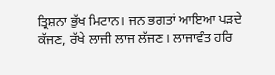ਤ੍ਰਿਸ਼ਨਾ ਭੁੱਖ ਮਿਟਾਨ। ਜਨ ਭਗਤਾਂ ਆਇਆ ਪੜਦੇ ਕੱਜਣ, ਰੱਖੇ ਲਾਜੀ ਲਾਜ ਲੱਜਣ। ਲਾਜਾਵੰਤ ਹਰਿ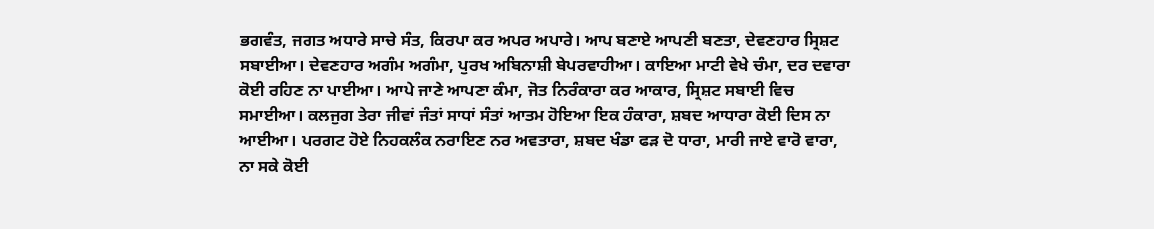ਭਗਵੰਤ, ਜਗਤ ਅਧਾਰੇ ਸਾਚੇ ਸੰਤ, ਕਿਰਪਾ ਕਰ ਅਪਰ ਅਪਾਰੇ। ਆਪ ਬਣਾਏ ਆਪਣੀ ਬਣਤਾ, ਦੇਵਣਹਾਰ ਸ੍ਰਿਸ਼ਟ ਸਬਾਈਆ। ਦੇਵਣਹਾਰ ਅਗੰਮ ਅਗੰਮਾ, ਪੁਰਖ ਅਬਿਨਾਸ਼ੀ ਬੇਪਰਵਾਹੀਆ। ਕਾਇਆ ਮਾਟੀ ਵੇਖੇ ਚੰਮਾ, ਦਰ ਦਵਾਰਾ ਕੋਈ ਰਹਿਣ ਨਾ ਪਾਈਆ। ਆਪੇ ਜਾਣੇ ਆਪਣਾ ਕੰਮਾ, ਜੋਤ ਨਿਰੰਕਾਰਾ ਕਰ ਆਕਾਰ, ਸ੍ਰਿਸ਼ਟ ਸਬਾਈ ਵਿਚ ਸਮਾਈਆ। ਕਲਜੁਗ ਤੇਰਾ ਜੀਵਾਂ ਜੰਤਾਂ ਸਾਧਾਂ ਸੰਤਾਂ ਆਤਮ ਹੋਇਆ ਇਕ ਹੰਕਾਰਾ, ਸ਼ਬਦ ਆਧਾਰਾ ਕੋਈ ਦਿਸ ਨਾ ਆਈਆ। ਪਰਗਟ ਹੋਏ ਨਿਹਕਲੰਕ ਨਰਾਇਣ ਨਰ ਅਵਤਾਰਾ, ਸ਼ਬਦ ਖੰਡਾ ਫੜ ਦੋ ਧਾਰਾ, ਮਾਰੀ ਜਾਏ ਵਾਰੋ ਵਾਰਾ, ਨਾ ਸਕੇ ਕੋਈ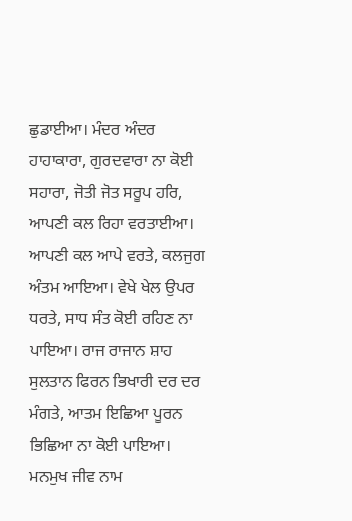ਛੁਡਾਈਆ। ਮੰਦਰ ਅੰਦਰ ਹਾਹਾਕਾਰਾ, ਗੁਰਦਵਾਰਾ ਨਾ ਕੋਈ ਸਹਾਰਾ, ਜੋਤੀ ਜੋਤ ਸਰੂਪ ਹਰਿ, ਆਪਣੀ ਕਲ ਰਿਹਾ ਵਰਤਾਈਆ। ਆਪਣੀ ਕਲ ਆਪੇ ਵਰਤੇ, ਕਲਜੁਗ ਅੰਤਮ ਆਇਆ। ਵੇਖੇ ਖੇਲ ਉਪਰ ਧਰਤੇ, ਸਾਧ ਸੰਤ ਕੋਈ ਰਹਿਣ ਨਾ ਪਾਇਆ। ਰਾਜ ਰਾਜਾਨ ਸ਼ਾਹ ਸੁਲਤਾਨ ਫਿਰਨ ਭਿਖਾਰੀ ਦਰ ਦਰ ਮੰਗਤੇ, ਆਤਮ ਇਛਿਆ ਪੂਰਨ ਭਿਛਿਆ ਨਾ ਕੋਈ ਪਾਇਆ। ਮਨਮੁਖ ਜੀਵ ਨਾਮ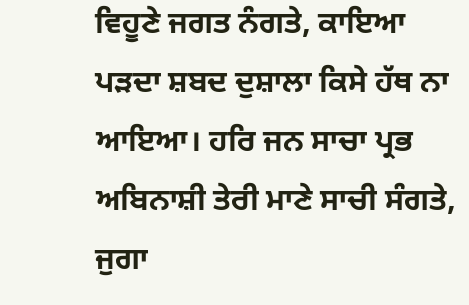ਵਿਹੂਣੇ ਜਗਤ ਨੰਗਤੇ, ਕਾਇਆ ਪੜਦਾ ਸ਼ਬਦ ਦੁਸ਼ਾਲਾ ਕਿਸੇ ਹੱਥ ਨਾ ਆਇਆ। ਹਰਿ ਜਨ ਸਾਚਾ ਪ੍ਰਭ ਅਬਿਨਾਸ਼ੀ ਤੇਰੀ ਮਾਣੇ ਸਾਚੀ ਸੰਗਤੇ, ਜੁਗਾ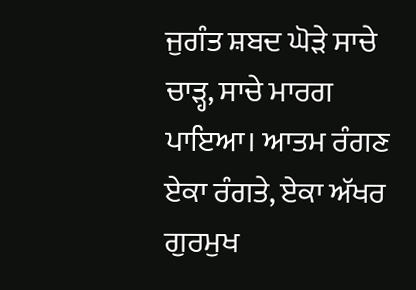ਜੁਗੰਤ ਸ਼ਬਦ ਘੋੜੇ ਸਾਚੇ ਚਾੜ੍ਹ, ਸਾਚੇ ਮਾਰਗ ਪਾਇਆ। ਆਤਮ ਰੰਗਣ ਏਕਾ ਰੰਗਤੇ, ਏਕਾ ਅੱਖਰ ਗੁਰਮੁਖ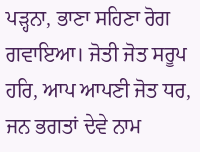ਪੜ੍ਹਨਾ, ਭਾਣਾ ਸਹਿਣਾ ਰੋਗ ਗਵਾਇਆ। ਜੋਤੀ ਜੋਤ ਸਰੂਪ ਹਰਿ, ਆਪ ਆਪਣੀ ਜੋਤ ਧਰ, ਜਨ ਭਗਤਾਂ ਦੇਵੇ ਨਾਮ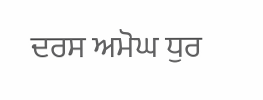ਦਰਸ ਅਮੋਘ ਧੁਰ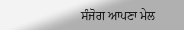ਸੰਜੋਗ ਆਪਣਾ ਮੇਲ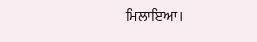ਮਿਲਾਇਆ।